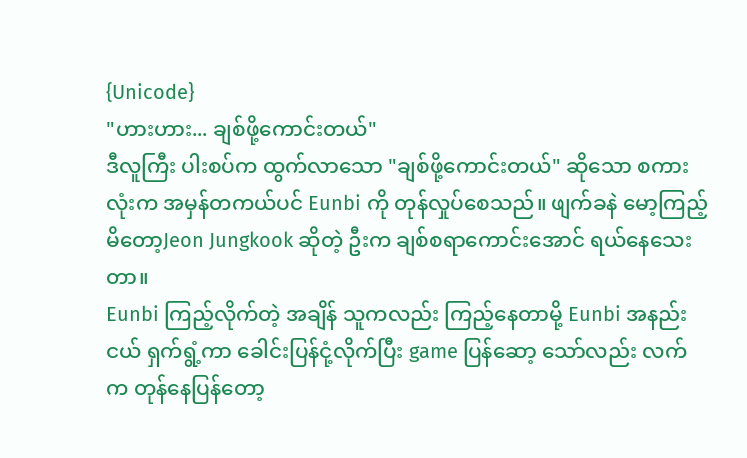{Unicode}
"ဟားဟား... ချစ်ဖို့ကောင်းတယ်"
ဒီလူကြီး ပါးစပ်က ထွက်လာသော "ချစ်ဖို့ကောင်းတယ်" ဆိုသော စကားလုံးက အမှန်တကယ်ပင် Eunbi ကို တုန်လှုပ်စေသည်။ ဖျက်ခနဲ မော့ကြည့်မိတော့Jeon Jungkook ဆိုတဲ့ ဦးက ချစ်စရာကောင်းအောင် ရယ်နေသေးတာ။
Eunbi ကြည့်လိုက်တဲ့ အချိန် သူကလည်း ကြည့်နေတာမို့ Eunbi အနည်းငယ် ရှက်ရွံ့ကာ ခေါင်းပြန်ငုံ့လိုက်ပြီး game ပြန်ဆော့ သော်လည်း လက်က တုန်နေပြန်တော့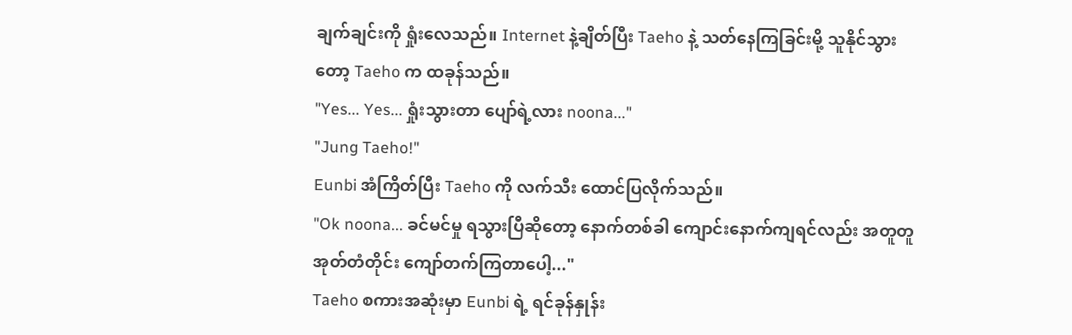ချက်ချင်းကို ရှုံးလေသည်။ Internet နဲ့ချိတ်ပြီး Taeho နဲ့ သတ်နေကြခြင်းမို့ သူနိုင်သွားတော့ Taeho က ထခုန်သည်။
"Yes... Yes... ရှုံးသွားတာ ပျော်ရဲ့လား noona..."
"Jung Taeho!"
Eunbi အံကြိတ်ပြီး Taeho ကို လက်သီး ထောင်ပြလိုက်သည်။
"Ok noona... ခင်မင်မှု ရသွားပြီဆိုတော့ နောက်တစ်ခါ ကျောင်းနောက်ကျရင်လည်း အတူတူ အုတ်တံတိုင်း ကျော်တက်ကြတာပေါ့..."
Taeho စကားအဆုံးမှာ Eunbi ရဲ့ ရင်ခုန်နှုန်း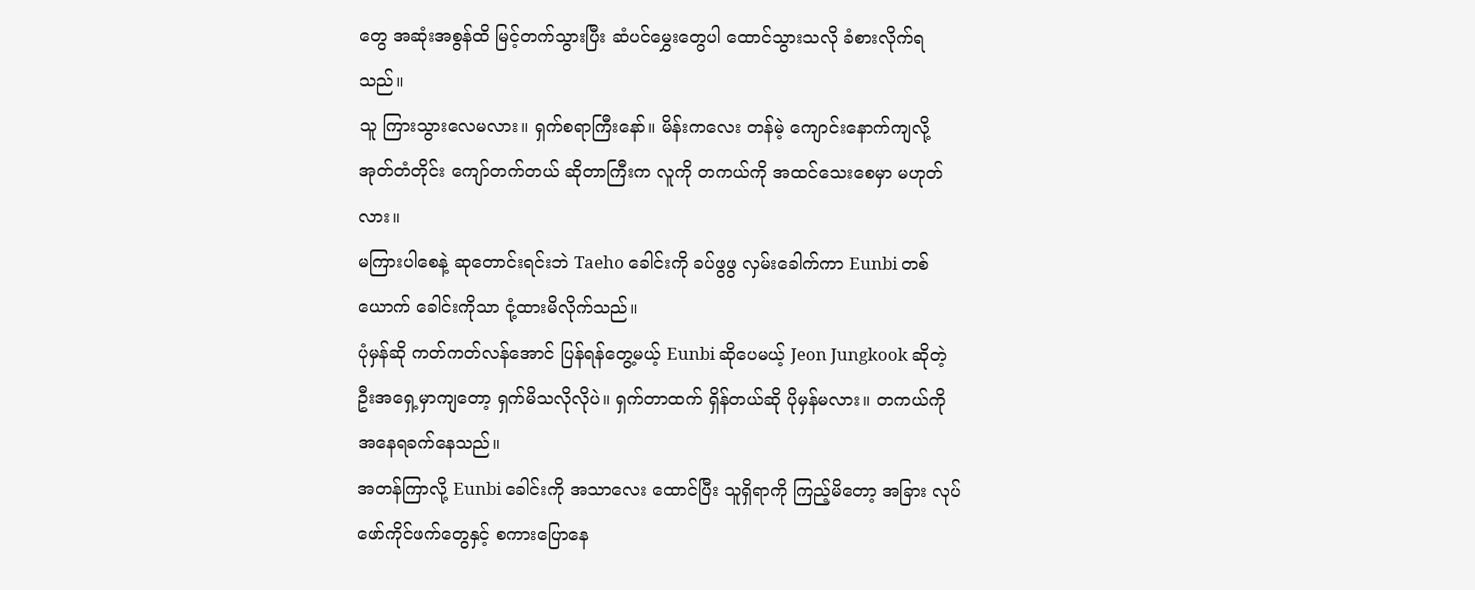တွေ အဆုံးအစွန်ထိ မြင့်တက်သွားပြီး ဆံပင်မွှေးတွေပါ ထောင်သွားသလို ခံစားလိုက်ရသည်။
သူ ကြားသွားလေမလား။ ရှက်စရာကြီးနော်။ မိန်းကလေး တန်မဲ့ ကျောင်းနောက်ကျလို့ အုတ်တံတိုင်း ကျော်တက်တယ် ဆိုတာကြီးက လူကို တကယ်ကို အထင်သေးစေမှာ မဟုတ်လား။
မကြားပါစေနဲ့ ဆုတောင်းရင်းဘဲ Taeho ခေါင်းကို ခပ်ဖွဖွ လှမ်းခေါက်ကာ Eunbi တစ်ယောက် ခေါင်းကိုသာ ငုံ့ထားမိလိုက်သည်။
ပုံမှန်ဆို ကတ်ကတ်လန်အောင် ပြန်ရန်တွေ့မယ့် Eunbi ဆိုပေမယ့် Jeon Jungkook ဆိုတဲ့ ဦးအရှေ့မှာကျတော့ ရှက်မိသလိုလိုပဲ။ ရှက်တာထက် ရှိန်တယ်ဆို ပိုမှန်မလား။ တကယ်ကို အနေရခက်နေသည်။
အတန်ကြာလို့ Eunbi ခေါင်းကို အသာလေး ထောင်ပြီး သူရှိရာကို ကြည့်မိတော့ အခြား လုပ်ဖော်ကိုင်ဖက်တွေနှင့် စကားပြောနေ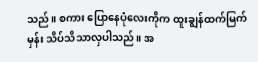သည်။ စကား ပြောနေပုံလေးကိုက ထူးချွန်ထက်မြက်မှန်း သိပ်သိသာလှပါသည်။ အ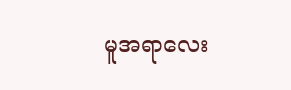မူအရာလေး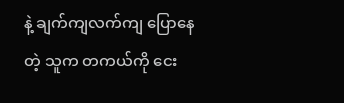နဲ့ ချက်ကျလက်ကျ ပြောနေတဲ့ သူက တကယ်ကို ငေး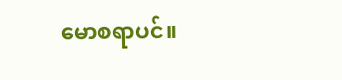မောစရာပင်။